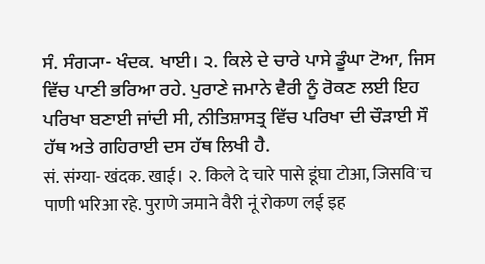ਸੰ. ਸੰਗ੍ਯਾ- ਖੰਦਕ. ਖਾਈ। ੨. ਕਿਲੇ ਦੇ ਚਾਰੇ ਪਾਸੇ ਡੂੰਘਾ ਟੋਆ, ਜਿਸ ਵਿੱਚ ਪਾਣੀ ਭਰਿਆ ਰਹੇ. ਪੁਰਾਣੇ ਜਮਾਨੇ ਵੈਰੀ ਨੂੰ ਰੋਕਣ ਲਈ ਇਹ ਪਰਿਖਾ ਬਣਾਈ ਜਾਂਦੀ ਸੀ, ਨੀਤਿਸ਼ਾਸਤ੍ਰ ਵਿੱਚ ਪਰਿਖਾ ਦੀ ਚੌੜਾਈ ਸੌ ਹੱਥ ਅਤੇ ਗਹਿਰਾਈ ਦਸ ਹੱਥ ਲਿਖੀ ਹੈ.
सं. संग्या- खंदक. खाई। २. किले दे चारे पासे डूंघा टोआ, जिसविॱच पाणी भरिआ रहे. पुराणे जमाने वैरी नूं रोकण लई इह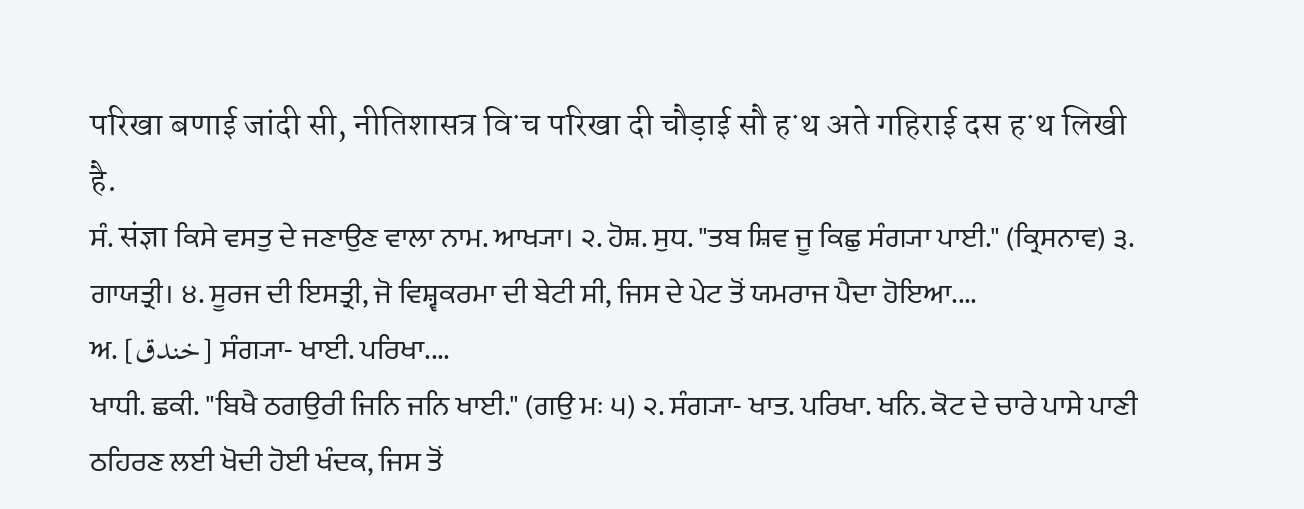परिखा बणाई जांदी सी, नीतिशासत्र विॱच परिखा दी चौड़ाई सौ हॱथ अते गहिराई दस हॱथ लिखी है.
ਸੰ. संज्ञा ਕਿਸੇ ਵਸਤੁ ਦੇ ਜਣਾਉਣ ਵਾਲਾ ਨਾਮ. ਆਖ੍ਯਾ। ੨. ਹੋਸ਼. ਸੁਧ. "ਤਬ ਸ਼ਿਵ ਜੂ ਕਿਛੁ ਸੰਗ੍ਯਾ ਪਾਈ." (ਕ੍ਰਿਸਨਾਵ) ੩. ਗਾਯਤ੍ਰੀ। ੪. ਸੂਰਜ ਦੀ ਇਸਤ੍ਰੀ, ਜੋ ਵਿਸ਼੍ਵਕਰਮਾ ਦੀ ਬੇਟੀ ਸੀ, ਜਿਸ ਦੇ ਪੇਟ ਤੋਂ ਯਮਰਾਜ ਪੈਦਾ ਹੋਇਆ....
ਅ. [خندق] ਸੰਗ੍ਯਾ- ਖਾਈ. ਪਰਿਖਾ....
ਖਾਧੀ. ਛਕੀ. "ਬਿਖੈ ਠਗਉਰੀ ਜਿਨਿ ਜਨਿ ਖਾਈ." (ਗਉ ਮਃ ੫) ੨. ਸੰਗ੍ਯਾ- ਖਾਤ. ਪਰਿਖਾ. ਖਨਿ. ਕੋਟ ਦੇ ਚਾਰੇ ਪਾਸੇ ਪਾਣੀ ਠਹਿਰਣ ਲਈ ਖੋਦੀ ਹੋਈ ਖੰਦਕ, ਜਿਸ ਤੋਂ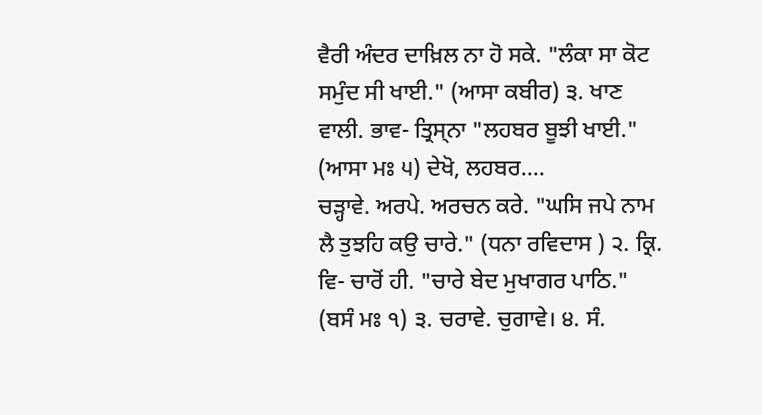ਵੈਰੀ ਅੰਦਰ ਦਾਖ਼ਿਲ ਨਾ ਹੋ ਸਕੇ. "ਲੰਕਾ ਸਾ ਕੋਟ ਸਮੁੰਦ ਸੀ ਖਾਈ." (ਆਸਾ ਕਬੀਰ) ੩. ਖਾਣ ਵਾਲੀ. ਭਾਵ- ਤ੍ਰਿਸ੍ਨਾ "ਲਹਬਰ ਬੂਝੀ ਖਾਈ." (ਆਸਾ ਮਃ ੫) ਦੇਖੋ, ਲਹਬਰ....
ਚੜ੍ਹਾਵੇ. ਅਰਪੇ. ਅਰਚਨ ਕਰੇ. "ਘਸਿ ਜਪੇ ਨਾਮ ਲੈ ਤੁਝਹਿ ਕਉ ਚਾਰੇ." (ਧਨਾ ਰਵਿਦਾਸ ) ੨. ਕ੍ਰਿ. ਵਿ- ਚਾਰੋਂ ਹੀ. "ਚਾਰੇ ਬੇਦ ਮੁਖਾਗਰ ਪਾਠਿ." (ਬਸੰ ਮਃ ੧) ੩. ਚਰਾਵੇ. ਚੁਗਾਵੇ। ੪. ਸੰ.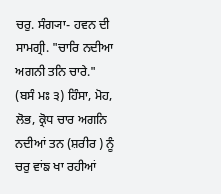ਚਰੁ. ਸੰਗ੍ਯਾ- ਹਵਨ ਦੀ ਸਾਮਗ੍ਰੀ. "ਚਾਰਿ ਨਦੀਆ ਅਗਨੀ ਤਨਿ ਚਾਰੇ." (ਬਸੰ ਮਃ ੩) ਹਿੰਸਾ, ਮੋਹ, ਲੋਭ, ਕ੍ਰੋਧ ਚਾਰ ਅਗਨਿ ਨਦੀਆਂ ਤਨ (ਸ਼ਰੀਰ ) ਨੂੰ ਚਰੁ ਵਾਂਙ ਖਾ ਰਹੀਆਂ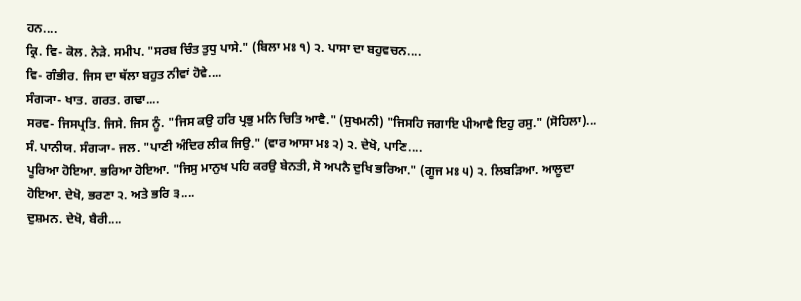ਹਨ....
ਕ੍ਰਿ. ਵਿ- ਕੋਲ. ਨੇੜੇ. ਸਮੀਪ. "ਸਰਬ ਚਿੰਤ ਤੁਧੁ ਪਾਸੇ." (ਬਿਲਾ ਮਃ ੧) ੨. ਪਾਸਾ ਦਾ ਬਹੁਵਚਨ....
ਵਿ- ਗੰਭੀਰ. ਜਿਸ ਦਾ ਥੱਲਾ ਬਹੁਤ ਨੀਵਾਂ ਹੋਵੇ....
ਸੰਗ੍ਯਾ- ਖਾਤ. ਗਰਤ. ਗਢਾ....
ਸਰਵ- ਜਿਸਪ੍ਰਤਿ. ਜਿਸੇ. ਜਿਸ ਨੂੰ. "ਜਿਸ ਕਉ ਹਰਿ ਪ੍ਰਭੁ ਮਨਿ ਚਿਤਿ ਆਵੈ." (ਸੁਖਮਨੀ) "ਜਿਸਹਿ ਜਗਾਇ ਪੀਆਵੈ ਇਹੁ ਰਸੁ." (ਸੋਹਿਲਾ)...
ਸੰ. ਪਾਨੀਯ. ਸੰਗ੍ਯਾ- ਜਲ. "ਪਾਣੀ ਅੰਦਿਰ ਲੀਕ ਜਿਉ." (ਵਾਰ ਆਸਾ ਮਃ ੨) ੨. ਦੇਖੋ, ਪਾਣਿ....
ਪੂਰਿਆ ਹੋਇਆ. ਭਰਿਆ ਹੋਇਆ. "ਜਿਸੁ ਮਾਨੁਖ ਪਹਿ ਕਰਉ ਬੇਨਤੀ, ਸੋ ਅਪਨੈ ਦੁਖਿ ਭਰਿਆ." (ਗੂਜ ਮਃ ੫) ੨. ਲਿਬੜਿਆ. ਆਲੂਦਾ ਹੋਇਆ. ਦੇਖੋ, ਭਰਣਾ ੨. ਅਤੇ ਭਰਿ ੩....
ਦੁਸ਼ਮਨ. ਦੇਖੋ, ਬੈਰੀ....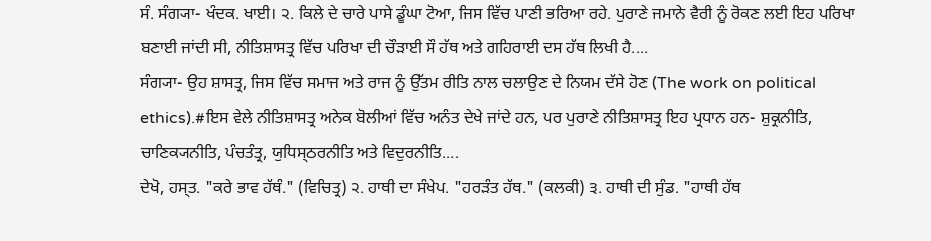ਸੰ. ਸੰਗ੍ਯਾ- ਖੰਦਕ. ਖਾਈ। ੨. ਕਿਲੇ ਦੇ ਚਾਰੇ ਪਾਸੇ ਡੂੰਘਾ ਟੋਆ, ਜਿਸ ਵਿੱਚ ਪਾਣੀ ਭਰਿਆ ਰਹੇ. ਪੁਰਾਣੇ ਜਮਾਨੇ ਵੈਰੀ ਨੂੰ ਰੋਕਣ ਲਈ ਇਹ ਪਰਿਖਾ ਬਣਾਈ ਜਾਂਦੀ ਸੀ, ਨੀਤਿਸ਼ਾਸਤ੍ਰ ਵਿੱਚ ਪਰਿਖਾ ਦੀ ਚੌੜਾਈ ਸੌ ਹੱਥ ਅਤੇ ਗਹਿਰਾਈ ਦਸ ਹੱਥ ਲਿਖੀ ਹੈ....
ਸੰਗ੍ਯਾ- ਉਹ ਸ਼ਾਸਤ੍ਰ, ਜਿਸ ਵਿੱਚ ਸਮਾਜ ਅਤੇ ਰਾਜ ਨੂੰ ਉੱਤਮ ਰੀਤਿ ਨਾਲ ਚਲਾਉਣ ਦੇ ਨਿਯਮ ਦੱਸੇ ਹੋਣ (The work on political ethics).#ਇਸ ਵੇਲੇ ਨੀਤਿਸ਼ਾਸਤ੍ਰ ਅਨੇਕ ਬੋਲੀਆਂ ਵਿੱਚ ਅਨੰਤ ਦੇਖੇ ਜਾਂਦੇ ਹਨ, ਪਰ ਪੁਰਾਣੇ ਨੀਤਿਸ਼ਾਸਤ੍ਰ ਇਹ ਪ੍ਰਧਾਨ ਹਨ- ਸ਼ੁਕ੍ਰਨੀਤਿ, ਚਾਣਿਕ੍ਯਨੀਤਿ, ਪੰਚਤੰਤ੍ਰ, ਯੁਧਿਸ੍ਠਰਨੀਤਿ ਅਤੇ ਵਿਦੁਰਨੀਤਿ....
ਦੇਖੋ, ਹਸ੍ਤ. "ਕਰੇ ਭਾਵ ਹੱਥੰ." (ਵਿਚਿਤ੍ਰ) ੨. ਹਾਥੀ ਦਾ ਸੰਖੇਪ. "ਹਰੜੰਤ ਹੱਥ." (ਕਲਕੀ) ੩. ਹਾਥੀ ਦੀ ਸੁੰਡ. "ਹਾਥੀ ਹੱਥ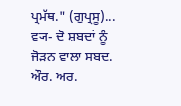ਪ੍ਰਮੱਥ." (ਗੁਪ੍ਰਸੂ)...
ਵ੍ਯ- ਦੋ ਸ਼ਬਦਾਂ ਨੂੰ ਜੋੜਨ ਵਾਲਾ ਸਬਦ. ਔਰ. ਅਰ.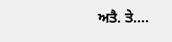ਅਤੈ. ਤੇ....